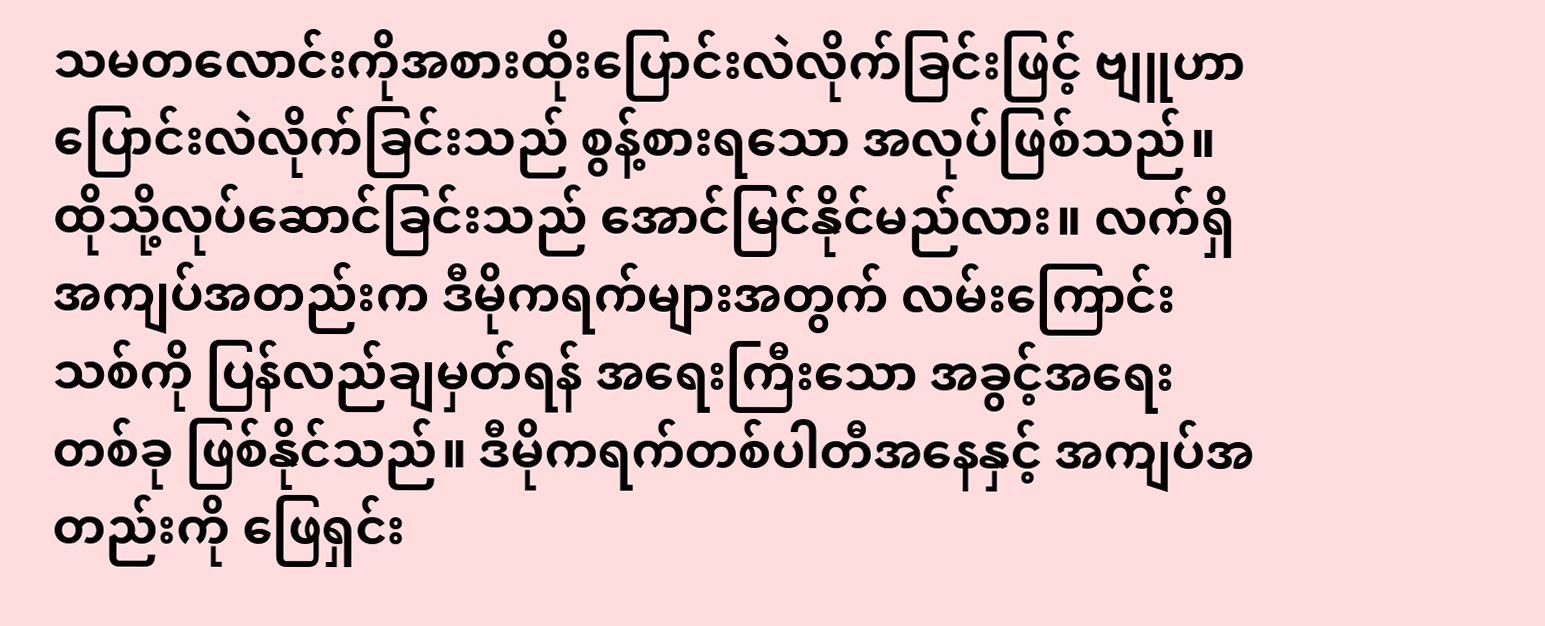သမတလောင်းကိုအစားထိုးပြောင်းလဲလိုက်ခြင်းဖြင့် ဗျူဟာပြောင်းလဲလိုက်ခြင်းသည် စွန့်စားရသော အလုပ်ဖြစ်သည်။ ထိုသို့လုပ်ဆောင်ခြင်းသည် အောင်မြင်နိုင်မည်လား။ လက်ရှိ အကျပ်အတည်းက ဒီမိုကရက်များအတွက် လမ်းကြောင်းသစ်ကို ပြန်လည်ချမှတ်ရန် အရေးကြီးသော အခွင့်အရေးတစ်ခု ဖြစ်နိုင်သည်။ ဒီမိုကရက်တစ်ပါတီအနေနှင့် အကျပ်အတည်းကို ဖြေရှင်း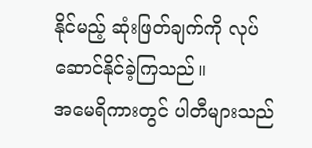နိုင်မည့် ဆုံးဖြတ်ချက်ကို လုပ်ဆောင်နိုင်ခဲ့ကြသည်။
အမေရိကားတွင် ပါတီများသည်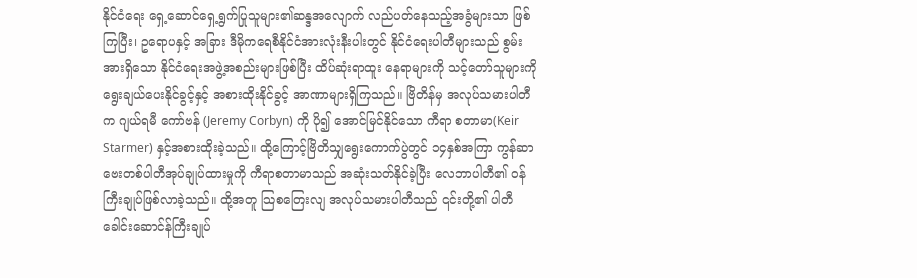နိုင်ငံရေး ရှေ့ဆောင်ရှေ့ရွက်ပြုသူများ၏ဆန္ဒအလျောက် လည်ပတ်နေသည့်အခွံများသာ ဖြစ်ကြပြီး၊ ဥရောပနှင့် အခြား ဒီမိုကရေစီနိုင်ငံအားလုံးနီးပါးတွင် နိုင်ငံရေးပါတီများသည် စွမ်းအားရှိသော နိုင်ငံရေးအဖွဲ့အစည်းများဖြစ်ပြီး ထိပ်ဆုံးရာထူး နေရာများကို သင့်တော်သူများကို ရွေးချယ်ပေးနိုင်ခွင့်နှင့် အစားထိုးနိုင်ခွင့် အာဏာများရှိကြသည်။ ဗြိတိန်မှ အလုပ်သမားပါတီက ဂျယ်ရမီ ကော်ဗန် (Jeremy Corbyn) ကို ပို၍ အောင်မြင်နိုင်သော ကီရာ စတာမာ(Keir Starmer) နှင့်အစားထိုးခဲ့သည်။ ထို့ကြောင့်ဗြိတိသျှရွေးကောက်ပွဲတွင် ၁၄နှစ်အကြာ ကွန်ဆာဗေးတစ်ပါတီအုပ်ချုပ်ထားမှုကို ကီရာစတာမာသည် အဆုံးသတ်နိုင်ခဲ့ပြီး လေဘာပါတီ၏ ဝန်ကြီးချုပ်ဖြစ်လာခဲ့သည်။ ထို့အတူ သြစတြေးလျ အလုပ်သမားပါတီသည် ၎င်းတို့၏ ပါတီခေါင်းဆောင်န်ကြီးချုပ်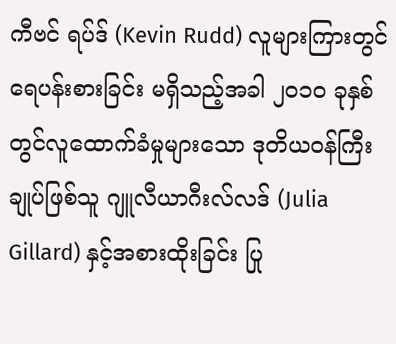ကီဗင် ရပ်ဒ် (Kevin Rudd) လူများကြားတွင် ရေပန်းစားခြင်း မရှိသည့်အခါ ၂၀၁၀ ခုနှစ်တွင်လူထောက်ခံမှုများသော ဒုတိယဝန်ကြီးချုပ်ဖြစ်သူ ဂျူလီယာဂီးလ်လဒ် (Julia Gillard) နှင့်အစားထိုးခြင်း ပြု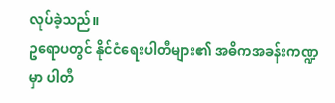လုပ်ခဲ့သည်။
ဥရောပတွင် နိုင်ငံရေးပါတီများ၏ အဓိကအခန်းကဏ္ဍမှာ ပါတီ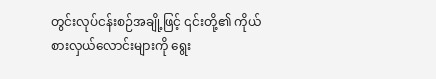တွင်းလုပ်ငန်းစဉ်အချို့ဖြင့် ၎င်းတို့၏ ကိုယ်စားလှယ်လောင်းများကို ရွေး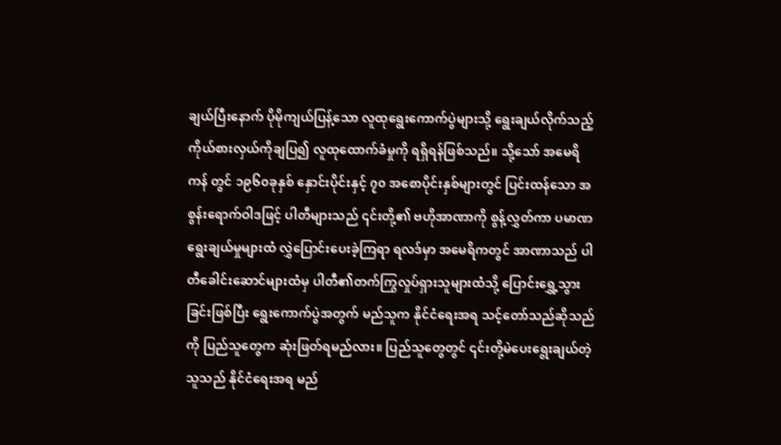ချယ်ပြီးနောက် ပိုမိုကျယ်ပြန့်သော လူထုရွေးကောက်ပွဲများသို့ ရွေးချယ်လိုက်သည့်ကိုယ်စားလှယ်ကိုချပြ၍ လူထုထောက်ခံမှုကို ရရှိရန်ဖြစ်သည်။ သို့သော် အမေရိကန် တွင် ၁၉၆၀ခုနှစ် နှောင်းပိုင်းနှင့် ၇၀ အစောပိုင်းနှစ်များတွင် ပြင်းထန်သော အစွန်းရောက်ဝါဒဖြင့် ပါတီများသည် ၎င်းတို့၏ ဗဟိုအာဏာကို စွန့်လွှတ်ကာ ပမာဏ ရွေးချယ်မှုများထံ လွှဲပြောင်းပေးခဲ့ကြရာ ရလဒ်မှာ အမေရိကတွင် အာဏာသည် ပါတီခေါင်းဆောင်များထံမှ ပါတီ၏တက်ကြွလှုပ်ရှားသူများထံသို့ ပြောင်းရွှေ့သွားခြင်းဖြစ်ပြီး ရွေးကောက်ပွဲအတွက် မည်သူက နိုင်ငံရေးအရ သင့်တော်သည်ဆိုသည်ကို ပြည်သူတွေက ဆုံးဖြတ်ရမည်လား။ ပြည်သူတွေတွင် ၎င်းတို့မဲပေးရွေးချယ်တဲ့သူသည် နိုင်ငံရေးအရ မည်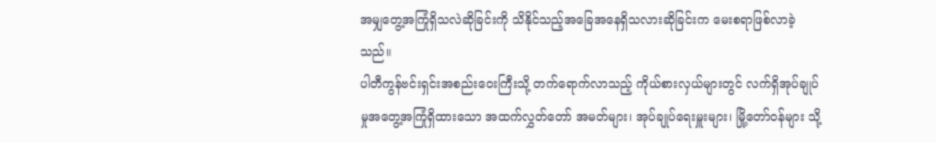အမျှတွေ့အကြုံရှိသလဲဆိုခြင်းကို သိနိုင်သည့်အခြေအနေရှိသလားဆိုခြင်းက မေးစရာဖြစ်လာခဲ့သည်။
ပါတီကွန်ဗင်းရှင်းအစည်းဝေးကြီးသို့ တက်ရောက်လာသည့် ကိုယ်စားလှယ်များတွင် လက်ရှိအုပ်ချုပ်မှုအတွေ့အကြုံရှိထားသော အထက်လွှတ်တော် အမတ်များ၊ အုပ်ချုပ်ရေးမှူးများ၊ မြို့တော်ဝန်များ သို့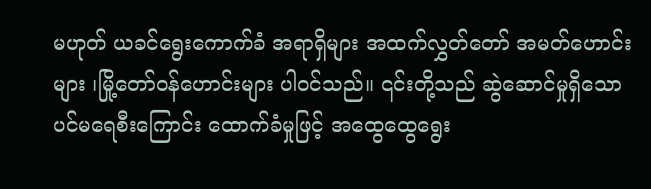မဟုတ် ယခင်ရွေးကောက်ခံ အရာရှိများ အထက်လွှတ်တော် အမတ်ဟောင်းများ ၊မြို့တော်ဝန်ဟောင်းများ ပါဝင်သည်။ ၎င်းတို့သည် ဆွဲဆောင်မှုရှိသော ပင်မရေစီးကြောင်း ထောက်ခံမှုဖြင့် အထွေထွေရွေး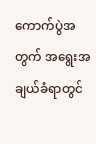ကောက်ပွဲအတွက် အရွေးအချယ်ခံရာတွင်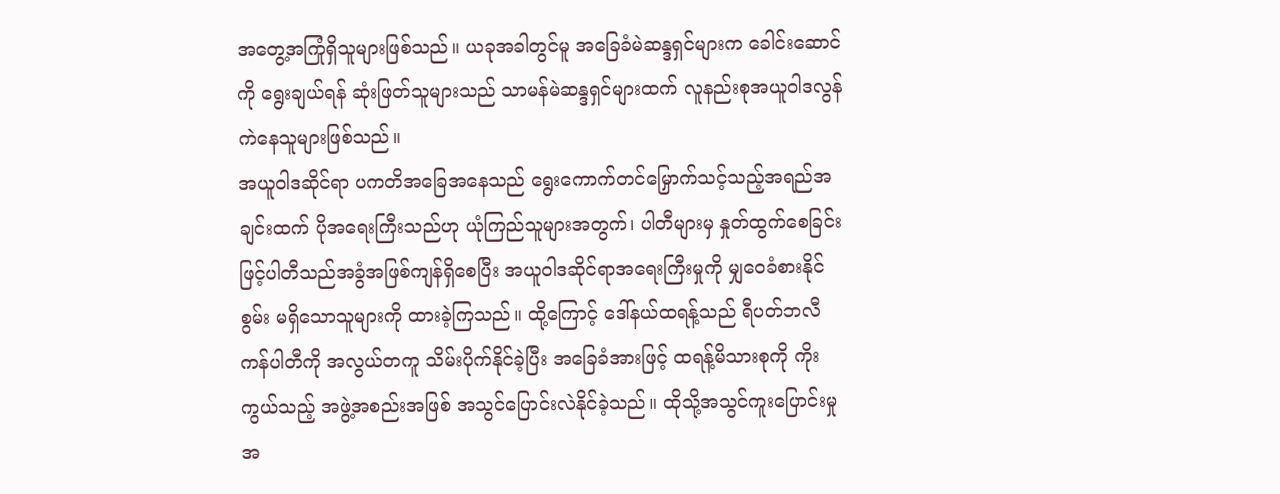အတွေ့အကြုံရှိသူများဖြစ်သည်။ ယခုအခါတွင်မူ အခြေခံမဲဆန္ဒရှင်များက ခေါင်းဆောင်ကို ရွေးချယ်ရန် ဆုံးဖြတ်သူများသည် သာမန်မဲဆန္ဒရှင်များထက် လူနည်းစုအယူဝါဒလွန်ကဲနေသူများဖြစ်သည်။
အယူဝါဒဆိုင်ရာ ပကတိအခြေအနေသည် ရွေးကောက်တင်မြှောက်သင့်သည့်အရည်အချင်းထက် ပိုအရေးကြီးသည်ဟု ယုံကြည်သူများအတွက်၊ ပါတီများမှ နှုတ်ထွက်စေခြင်းဖြင့်ပါတီသည်အခွံအဖြစ်ကျန်ရှိစေပြီး အယူဝါဒဆိုင်ရာအရေးကြီးမှုကို မျှဝေခံစားနိုင်စွမ်း မရှိသောသူများကို ထားခဲ့ကြသည်။ ထို့ကြောင့် ဒေါ်နယ်ထရန့်သည် ရီပတ်ဘလီကန်ပါတီကို အလွယ်တကူ သိမ်းပိုက်နိုင်ခဲ့ပြီး အခြေခံအားဖြင့် ထရန့်မိသားစုကို ကိုးကွယ်သည့် အဖွဲ့အစည်းအဖြစ် အသွင်ပြောင်းလဲနိုင်ခဲ့သည်။ ထိုသို့အသွင်ကူးပြောင်းမှု အ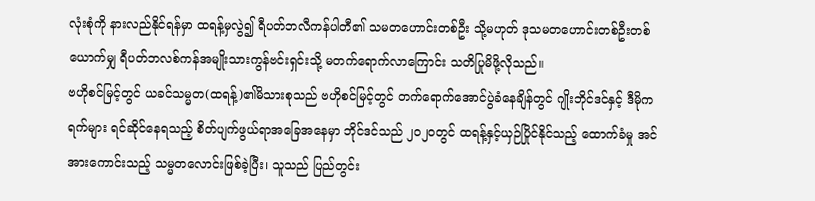လုံးစုံကို နားလည်နိုင်ရန်မှာ ထရန့်မှလွဲ၍ ရီပတ်ဘလီကန်ပါတီ၏ သမတဟောင်းတစ်ဦး သို့မဟုတ် ဒုသမတဟောင်းတစ်ဦးတစ်ယောက်မျှ ရီပတ်ဘလစ်ကန်အမျိုးသားကွန်ဗင်းရှင်းသို့ မတက်ရောက်လာကြောင်း သတိပြုမိဖို့လိုသည်။
ဗဟိုစင်မြင့်တွင် ယခင်သမ္မတ(ထရန့်)၏မိသားစုသည် ဗဟိုစင်မြင့်တွင် တက်ရောက်အောင်ပွဲခံနေချိန်တွင် ဂျိုးဘိုင်ဒင်နှင့် ဒီမိုကရက်များ ရင်ဆိုင်နေရသည့် စိတ်ပျက်ဖွယ်ရာအခြေအနေမှာ ဘိုင်ဒင်သည် ၂၀၂၀တွင် ထရန့်နှင့်ယှဉ်ပြိုင်နိုင်သည့် ထောက်ခံမှု အင်အားကောင်းသည့် သမ္မတလောင်းဖြစ်ခဲ့ပြီး၊ သူသည် ပြည်တွင်း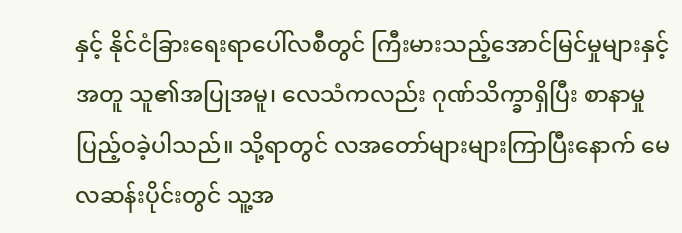နှင့် နိုင်ငံခြားရေးရာပေါ်လစီတွင် ကြီးမားသည့်အောင်မြင်မှုများနှင့်အတူ သူ၏အပြုအမူ၊ လေသံကလည်း ဂုဏ်သိက္ခာရှိပြီး စာနာမှုပြည့်ဝခဲ့ပါသည်။ သို့ရာတွင် လအတော်များများကြာပြီးနောက် မေလဆန်းပိုင်းတွင် သူ့အ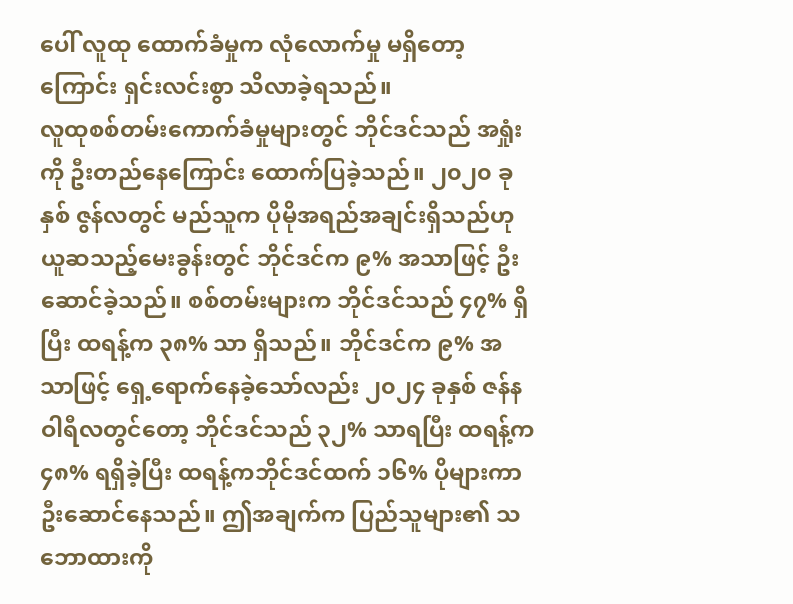ပေါ် လူထု ထောက်ခံမှုက လုံလောက်မှု မရှိတော့ကြောင်း ရှင်းလင်းစွာ သိလာခဲ့ရသည်။
လူထုစစ်တမ်းကောက်ခံမှုများတွင် ဘိုင်ဒင်သည် အရှုံးကို ဦးတည်နေကြောင်း ထောက်ပြခဲ့သည်။ ၂၀၂၀ ခုနှစ် ဇွန်လတွင် မည်သူက ပိုမိုအရည်အချင်းရှိသည်ဟု ယူဆသည့်မေးခွန်းတွင် ဘိုင်ဒင်က ၉% အသာဖြင့် ဦးဆောင်ခဲ့သည်။ စစ်တမ်းများက ဘိုင်ဒင်သည် ၄၇% ရှိပြီး ထရန့်က ၃၈% သာ ရှိသည်။ ဘိုင်ဒင်က ၉% အသာဖြင့် ရှေ့ရောက်နေခဲ့သော်လည်း ၂၀၂၄ ခုနှစ် ဇန်နဝါရီလတွင်တော့ ဘိုင်ဒင်သည် ၃၂% သာရပြီး ထရန့်က ၄၈% ရရှိခဲ့ပြီး ထရန့်ကဘိုင်ဒင်ထက် ၁၆% ပိုများကာ ဦးဆောင်နေသည်။ ဤအချက်က ပြည်သူများ၏ သဘောထားကို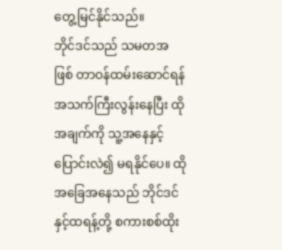တွေ့မြင်နိုင်သည်။
ဘိုင်ဒင်သည် သမတအဖြစ် တာဝန်ထမ်းဆောင်ရန် အသက်ကြီးလွန်းနေပြီး ထိုအချက်ကို သူ့အနေနှင့် ပြောင်းလဲ၍ မရနိုင်ပေ။ ထိုအခြေအနေသည် ဘိုင်ဒင်နှင့်ထရန့်တို့ စကားစစ်ထိုး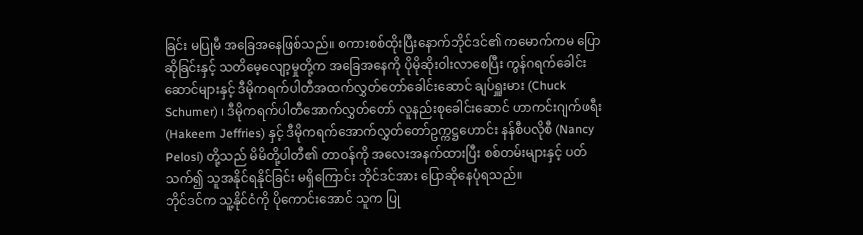ခြင်း မပြုမီ အခြေအနေဖြစ်သည်။ စကားစစ်ထိုးပြီးနောက်ဘိုင်ဒင်၏ ကမောက်ကမ ပြောဆိုခြင်းနှင့် သတိမေ့လျော့မှုတို့က အခြေအနေကို ပိုမိုဆိုးဝါးလာစေပြီး ကွန်ဂရက်ခေါင်းဆောင်များနှင့် ဒီမိုကရက်ပါတီအထက်လွှတ်တော်ခေါင်းဆောင် ချပ်ရှူးမား (Chuck Schumer) ၊ ဒီမိုကရက်ပါတီအောက်လွှတ်တော် လူနည်းစုခေါင်းဆောင် ဟာကင်းဂျက်ဖရီး (Hakeem Jeffries) နှင့် ဒီမိုကရက်အောက်လွှတ်တော်ဥက္ကဋ္ဌဟောင်း နန်စီပလိုစီ (Nancy Pelosi) တို့သည် မိမိတို့ပါတီ၏ တာဝန်ကို အလေးအနက်ထားပြီး စစ်တမ်းများနှင့် ပတ်သက်၍ သူအနိုင်ရနိုင်ခြင်း မရှိကြောင်း ဘိုင်ဒင်အား ပြောဆိုနေပုံရသည်။
ဘိုင်ဒင်က သူ့နိုင်ငံကို ပိုကောင်းအောင် သူက ပြု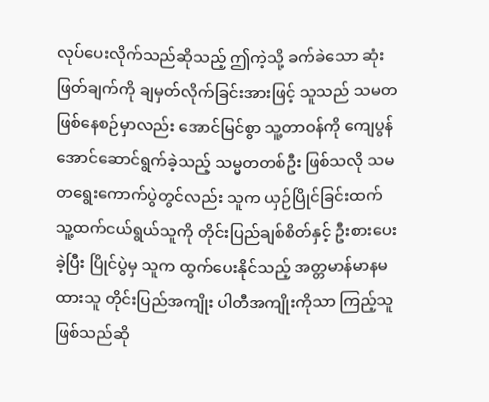လုပ်ပေးလိုက်သည်ဆိုသည့် ဤကဲ့သို့ ခက်ခဲသော ဆုံးဖြတ်ချက်ကို ချမှတ်လိုက်ခြင်းအားဖြင့် သူသည် သမတ ဖြစ်နေစဉ်မှာလည်း အောင်မြင်စွာ သူ့တာဝန်ကို ကျေပွန်အောင်ဆောင်ရွက်ခဲ့သည့် သမ္မတတစ်ဦး ဖြစ်သလို သမတရွေးကောက်ပွဲတွင်လည်း သူက ယှဉ်ပြိုင်ခြင်းထက် သူ့ထက်ငယ်ရွယ်သူကို တိုင်းပြည်ချစ်စိတ်နှင့် ဦးစားပေးခဲ့ပြီး ပြိုင်ပွဲမှ သူက ထွက်ပေးနိုင်သည့် အတ္တမာန်မာနမထားသူ တိုင်းပြည်အကျိုး ပါတီအကျိုးကိုသာ ကြည့်သူဖြစ်သည်ဆို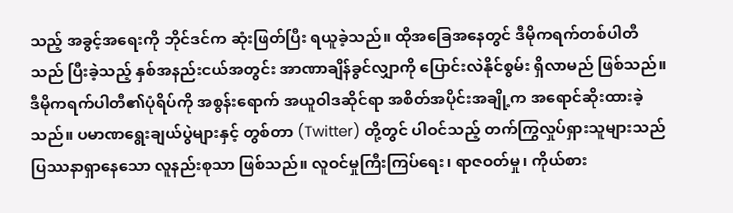သည့် အခွင့်အရေးကို ဘိုင်ဒင်က ဆုံးဖြတ်ပြီး ရယူခဲ့သည်။ ထိုအခြေအနေတွင် ဒီမိုကရက်တစ်ပါတီသည် ပြီးခဲ့သည့် နှစ်အနည်းငယ်အတွင်း အာဏာချိန်ခွင်လျှာကို ပြောင်းလဲနိုင်စွမ်း ရှိလာမည် ဖြစ်သည်။
ဒီမိုကရက်ပါတီ၏ပုံရိပ်ကို အစွန်းရောက် အယူဝါဒဆိုင်ရာ အစိတ်အပိုင်းအချို့က အရောင်ဆိုးထားခဲ့သည်။ ပမာဏရွေးချယ်ပွဲများနှင့် တွစ်တာ (Twitter) တို့တွင် ပါဝင်သည့် တက်ကြွလှုပ်ရှားသူများသည် ပြဿနာရှာနေသော လူနည်းစုသာ ဖြစ်သည်။ လူဝင်မှုကြီးကြပ်ရေး၊ ရာဇဝတ်မှု၊ ကိုယ်စား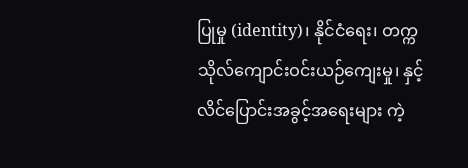ပြုမှု (identity)၊ နိုင်ငံရေး၊ တက္ကသိုလ်ကျောင်းဝင်းယဉ်ကျေးမှု၊ နှင့် လိင်ပြောင်းအခွင့်အရေးများ ကဲ့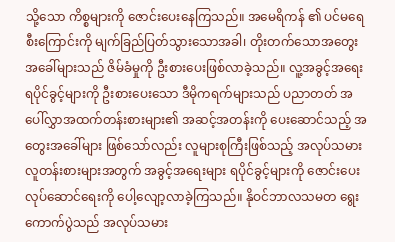သို့သော ကိစ္စများကို ဇောင်းပေးနေကြသည်။ အမေရိကန် ၏ ပင်မရေစီးကြောင်းကို မျက်ခြည်ပြတ်သွားသောအခါ၊ တိုးတက်သောအတွေးအခေါ်များသည် ဇိမ်ခံမှုကို ဦးစားပေးဖြစ်လာခဲ့သည်။ လူ့အခွင့်အရေး ရပိုင်ခွင့်များကို ဦးစားပေးသော ဒီမိုကရက်များသည် ပညာတတ် အပေါ်လွှာအထက်တန်းစားများ၏ အဆင့်အတန်းကို ပေးဆောင်သည့် အတွေးအခေါ်များ ဖြစ်သော်လည်း လူများစုကြီးဖြစ်သည့် အလုပ်သမား လူတန်းစားများအတွက် အခွင့်အရေးများ ရပိုင်ခွင့်များကို ဇောင်းပေးလုပ်ဆောင်ရေးကို ပေါ့လျော့လာခဲ့ကြသည်။ နိုဝင်ဘာလသမတ ရွေးကောက်ပွဲသည် အလုပ်သမား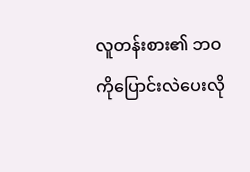လူတန်းစား၏ ဘဝကိုပြောင်းလဲပေးလို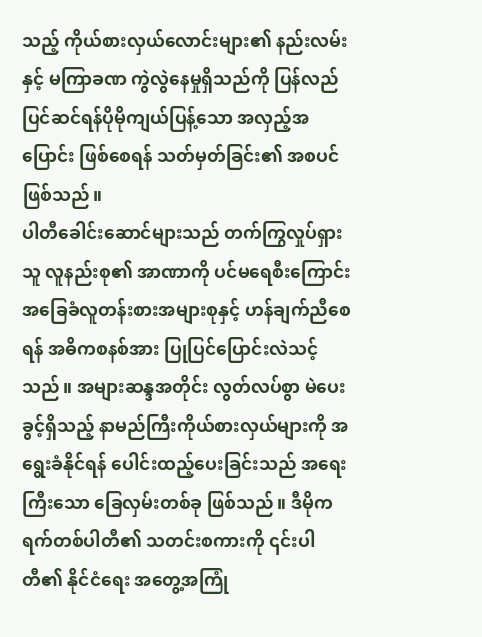သည့် ကိုယ်စားလှယ်လောင်းများ၏ နည်းလမ်းနှင့် မကြာခဏ ကွဲလွဲနေမှုရှိသည်ကို ပြန်လည် ပြင်ဆင်ရန်ပိုမိုကျယ်ပြန့်သော အလှည့်အပြောင်း ဖြစ်စေရန် သတ်မှတ်ခြင်း၏ အစပင် ဖြစ်သည်။
ပါတီခေါင်းဆောင်များသည် တက်ကြွလှုပ်ရှားသူ လူနည်းစု၏ အာဏာကို ပင်မရေစီးကြောင်း အခြေခံလူတန်းစားအများစုနှင့် ဟန်ချက်ညီစေရန် အဓိကစနစ်အား ပြုပြင်ပြောင်းလဲသင့်သည်။ အများဆန္ဒအတိုင်း လွတ်လပ်စွာ မဲပေးခွင့်ရှိသည့် နာမည်ကြီးကိုယ်စားလှယ်များကို အရွေးခံနိုင်ရန် ပေါင်းထည့်ပေးခြင်းသည် အရေးကြီးသော ခြေလှမ်းတစ်ခု ဖြစ်သည်။ ဒီမိုကရက်တစ်ပါတီ၏ သတင်းစကားကို ၎င်းပါတီ၏ နိုင်ငံရေး အတွေ့အကြုံ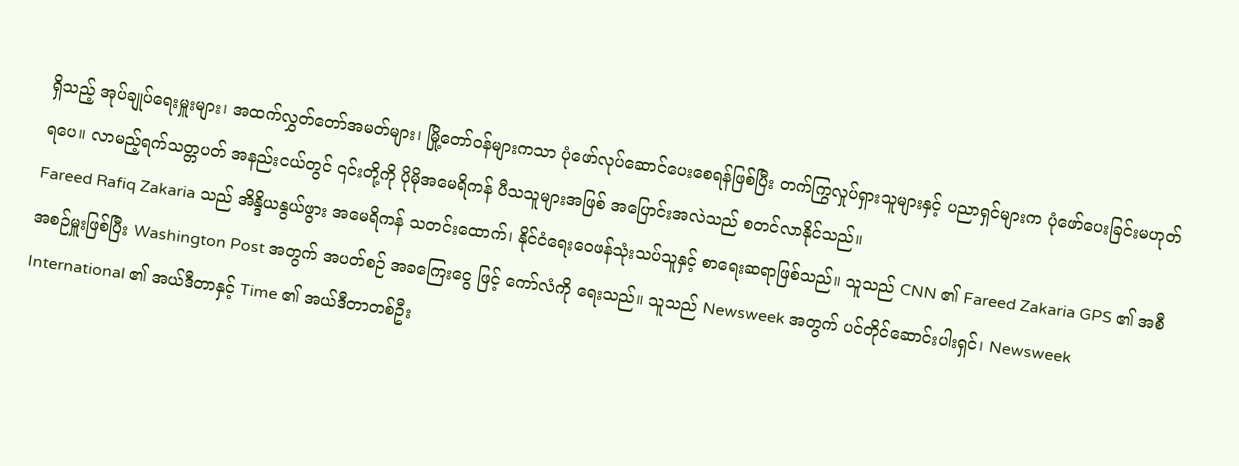ရှိသည့် အုပ်ချုပ်ရေးမှူးများ၊ အထက်လွှတ်တော်အမတ်များ၊ မြို့တော်ဝန်များကသာ ပုံဖော်လုပ်ဆောင်ပေးစေရန်ဖြစ်ပြီး တက်ကြွလှုပ်ရှားသူများနှင့် ပညာရှင်များက ပုံဖော်ပေးခြင်းမဟုတ်ရပေ။ လာမည့်ရက်သတ္တပတ် အနည်းငယ်တွင် ၎င်းတို့ကို ပိုမိုအမေရိကန် ပီသသူများအဖြစ် အပြောင်းအလဲသည် စတင်လာနိုင်သည်။
Fareed Rafiq Zakaria သည် အိန္ဒိယနွယ်ဖွား အမေရိကန် သတင်းထောက်၊ နိုင်ငံရေးဝေဖန်သုံးသပ်သူနှင့် စာရေးဆရာဖြစ်သည်။ သူသည် CNN ၏ Fareed Zakaria GPS ၏ အစီအစဉ်မှူးဖြစ်ပြီး Washington Post အတွက် အပတ်စဉ် အခကြေးငွေ ဖြင့် ကော်လံကို ရေးသည်။ သူသည် Newsweek အတွက် ပင်တိုင်ဆောင်းပါးရှင်၊ Newsweek International ၏ အယ်ဒီတာနှင့် Time ၏ အယ်ဒီတာတစ်ဦး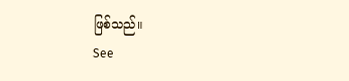ဖြစ်သည်။
See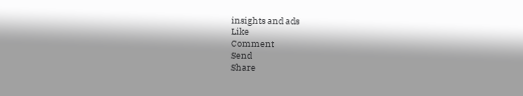insights and ads
Like
Comment
Send
Share